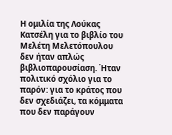Η ομιλία της Λούκας Κατσέλη για το βιβλίο του Μελέτη Μελετόπουλου δεν ήταν απλώς βιβλιοπαρουσίαση. Ήταν πολιτικό σχόλιο για το παρόν: για το κράτος που δεν σχεδιάζει, τα κόμματα που δεν παράγουν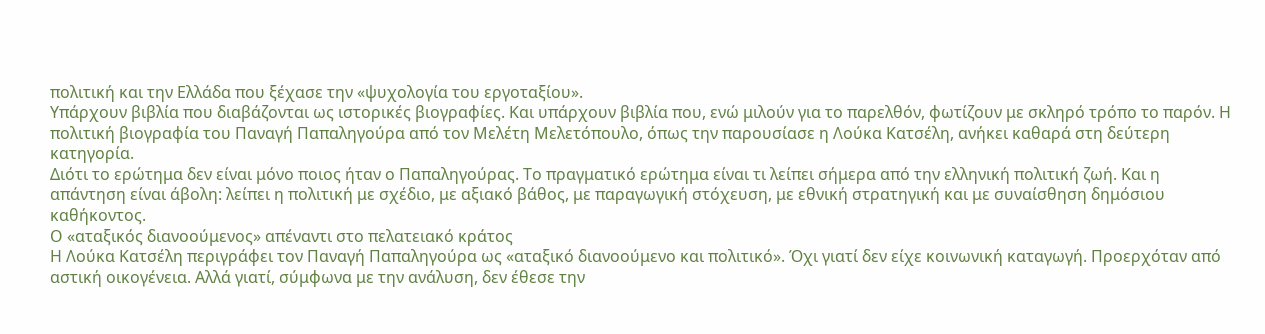πολιτική και την Ελλάδα που ξέχασε την «ψυχολογία του εργοταξίου».
Υπάρχουν βιβλία που διαβάζονται ως ιστορικές βιογραφίες. Και υπάρχουν βιβλία που, ενώ μιλούν για το παρελθόν, φωτίζουν με σκληρό τρόπο το παρόν. Η πολιτική βιογραφία του Παναγή Παπαληγούρα από τον Μελέτη Μελετόπουλο, όπως την παρουσίασε η Λούκα Κατσέλη, ανήκει καθαρά στη δεύτερη κατηγορία.
Διότι το ερώτημα δεν είναι μόνο ποιος ήταν ο Παπαληγούρας. Το πραγματικό ερώτημα είναι τι λείπει σήμερα από την ελληνική πολιτική ζωή. Και η απάντηση είναι άβολη: λείπει η πολιτική με σχέδιο, με αξιακό βάθος, με παραγωγική στόχευση, με εθνική στρατηγική και με συναίσθηση δημόσιου καθήκοντος.
Ο «αταξικός διανοούμενος» απέναντι στο πελατειακό κράτος
Η Λούκα Κατσέλη περιγράφει τον Παναγή Παπαληγούρα ως «αταξικό διανοούμενο και πολιτικό». Όχι γιατί δεν είχε κοινωνική καταγωγή. Προερχόταν από αστική οικογένεια. Αλλά γιατί, σύμφωνα με την ανάλυση, δεν έθεσε την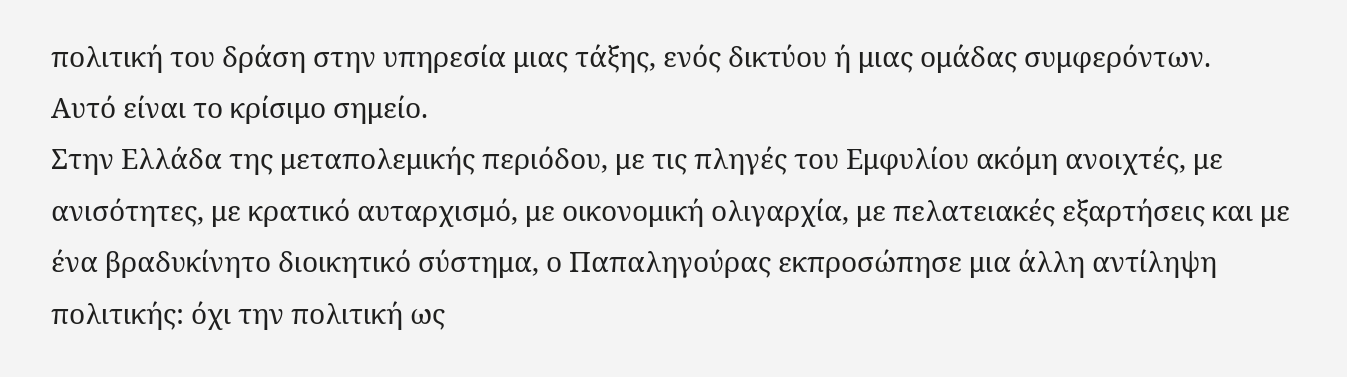πολιτική του δράση στην υπηρεσία μιας τάξης, ενός δικτύου ή μιας ομάδας συμφερόντων.
Αυτό είναι το κρίσιμο σημείο.
Στην Ελλάδα της μεταπολεμικής περιόδου, με τις πληγές του Εμφυλίου ακόμη ανοιχτές, με ανισότητες, με κρατικό αυταρχισμό, με οικονομική ολιγαρχία, με πελατειακές εξαρτήσεις και με ένα βραδυκίνητο διοικητικό σύστημα, ο Παπαληγούρας εκπροσώπησε μια άλλη αντίληψη πολιτικής: όχι την πολιτική ως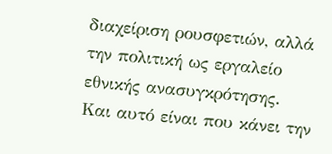διαχείριση ρουσφετιών, αλλά την πολιτική ως εργαλείο εθνικής ανασυγκρότησης.
Και αυτό είναι που κάνει την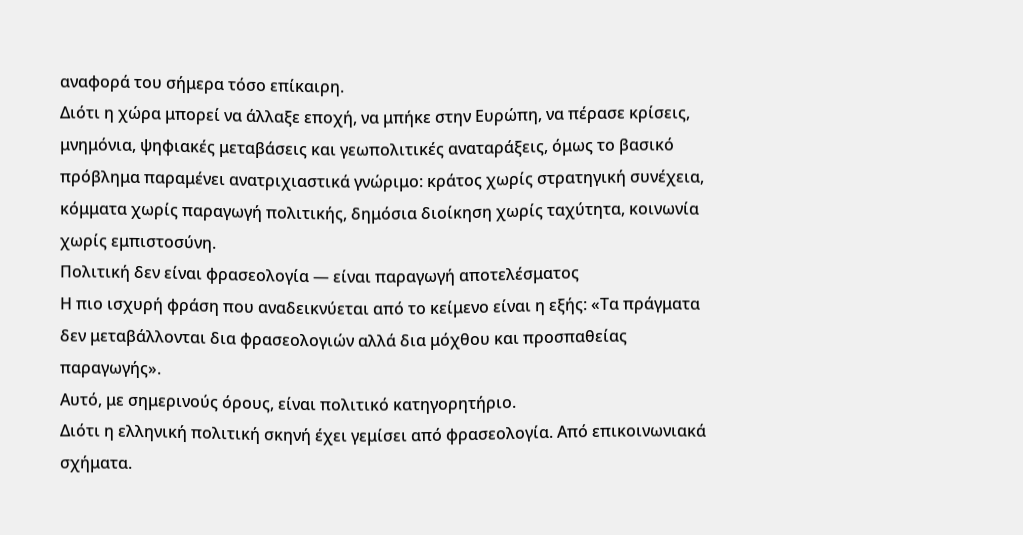αναφορά του σήμερα τόσο επίκαιρη.
Διότι η χώρα μπορεί να άλλαξε εποχή, να μπήκε στην Ευρώπη, να πέρασε κρίσεις, μνημόνια, ψηφιακές μεταβάσεις και γεωπολιτικές αναταράξεις, όμως το βασικό πρόβλημα παραμένει ανατριχιαστικά γνώριμο: κράτος χωρίς στρατηγική συνέχεια, κόμματα χωρίς παραγωγή πολιτικής, δημόσια διοίκηση χωρίς ταχύτητα, κοινωνία χωρίς εμπιστοσύνη.
Πολιτική δεν είναι φρασεολογία — είναι παραγωγή αποτελέσματος
Η πιο ισχυρή φράση που αναδεικνύεται από το κείμενο είναι η εξής: «Τα πράγματα δεν μεταβάλλονται δια φρασεολογιών αλλά δια μόχθου και προσπαθείας παραγωγής».
Αυτό, με σημερινούς όρους, είναι πολιτικό κατηγορητήριο.
Διότι η ελληνική πολιτική σκηνή έχει γεμίσει από φρασεολογία. Από επικοινωνιακά σχήματα.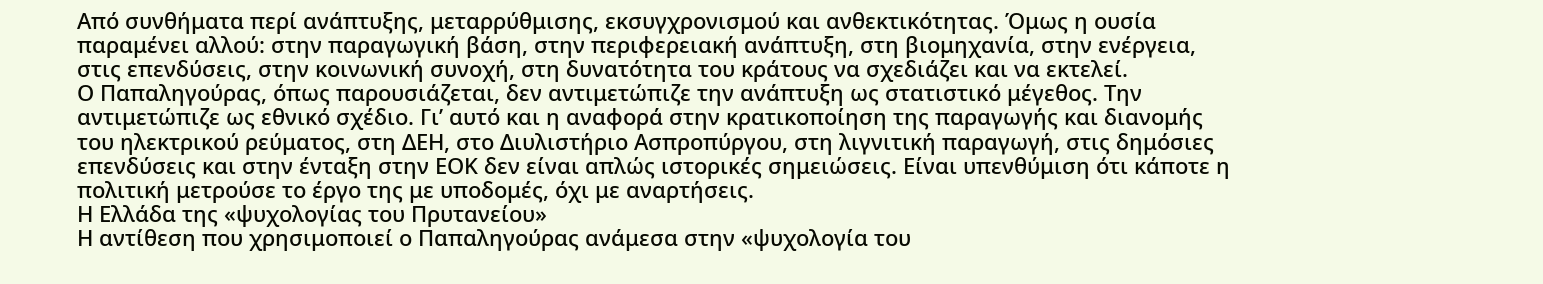Από συνθήματα περί ανάπτυξης, μεταρρύθμισης, εκσυγχρονισμού και ανθεκτικότητας. Όμως η ουσία παραμένει αλλού: στην παραγωγική βάση, στην περιφερειακή ανάπτυξη, στη βιομηχανία, στην ενέργεια, στις επενδύσεις, στην κοινωνική συνοχή, στη δυνατότητα του κράτους να σχεδιάζει και να εκτελεί.
Ο Παπαληγούρας, όπως παρουσιάζεται, δεν αντιμετώπιζε την ανάπτυξη ως στατιστικό μέγεθος. Την αντιμετώπιζε ως εθνικό σχέδιο. Γι’ αυτό και η αναφορά στην κρατικοποίηση της παραγωγής και διανομής του ηλεκτρικού ρεύματος, στη ΔΕΗ, στο Διυλιστήριο Ασπροπύργου, στη λιγνιτική παραγωγή, στις δημόσιες επενδύσεις και στην ένταξη στην ΕΟΚ δεν είναι απλώς ιστορικές σημειώσεις. Είναι υπενθύμιση ότι κάποτε η πολιτική μετρούσε το έργο της με υποδομές, όχι με αναρτήσεις.
Η Ελλάδα της «ψυχολογίας του Πρυτανείου»
Η αντίθεση που χρησιμοποιεί ο Παπαληγούρας ανάμεσα στην «ψυχολογία του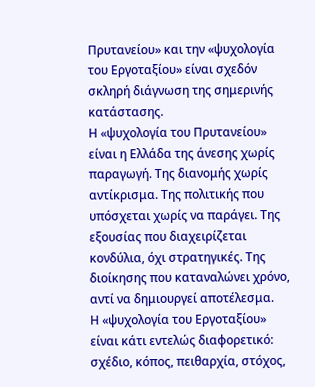Πρυτανείου» και την «ψυχολογία του Εργοταξίου» είναι σχεδόν σκληρή διάγνωση της σημερινής κατάστασης.
Η «ψυχολογία του Πρυτανείου» είναι η Ελλάδα της άνεσης χωρίς παραγωγή. Της διανομής χωρίς αντίκρισμα. Της πολιτικής που υπόσχεται χωρίς να παράγει. Της εξουσίας που διαχειρίζεται κονδύλια, όχι στρατηγικές. Της διοίκησης που καταναλώνει χρόνο, αντί να δημιουργεί αποτέλεσμα.
Η «ψυχολογία του Εργοταξίου» είναι κάτι εντελώς διαφορετικό: σχέδιο, κόπος, πειθαρχία, στόχος,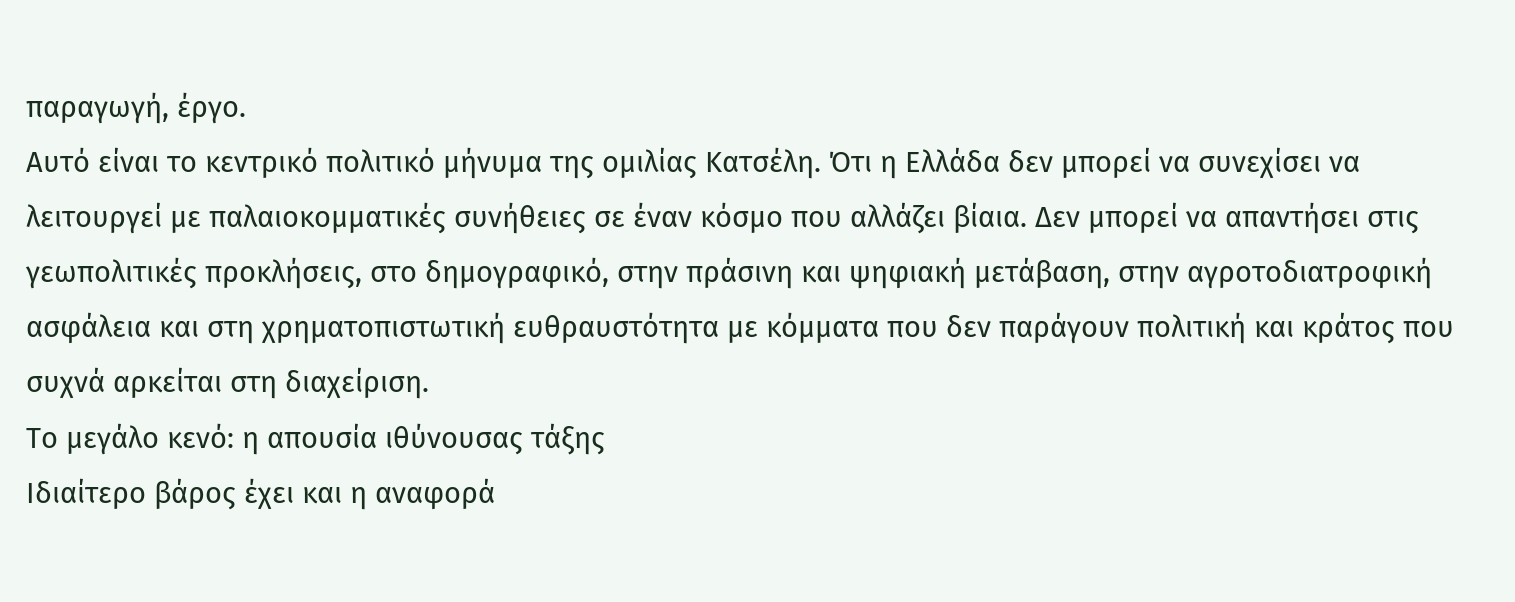παραγωγή, έργο.
Αυτό είναι το κεντρικό πολιτικό μήνυμα της ομιλίας Κατσέλη. Ότι η Ελλάδα δεν μπορεί να συνεχίσει να λειτουργεί με παλαιοκομματικές συνήθειες σε έναν κόσμο που αλλάζει βίαια. Δεν μπορεί να απαντήσει στις γεωπολιτικές προκλήσεις, στο δημογραφικό, στην πράσινη και ψηφιακή μετάβαση, στην αγροτοδιατροφική ασφάλεια και στη χρηματοπιστωτική ευθραυστότητα με κόμματα που δεν παράγουν πολιτική και κράτος που συχνά αρκείται στη διαχείριση.
Το μεγάλο κενό: η απουσία ιθύνουσας τάξης
Ιδιαίτερο βάρος έχει και η αναφορά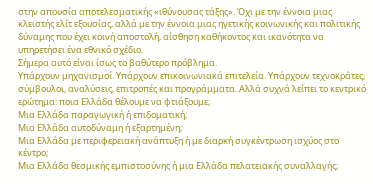στην απουσία αποτελεσματικής «ιθύνουσας τάξης». Όχι με την έννοια μιας κλειστής ελίτ εξουσίας, αλλά με την έννοια μιας ηγετικής κοινωνικής και πολιτικής δύναμης που έχει κοινή αποστολή, αίσθηση καθήκοντος και ικανότητα να υπηρετήσει ένα εθνικό σχέδιο.
Σήμερα αυτό είναι ίσως το βαθύτερο πρόβλημα.
Υπάρχουν μηχανισμοί. Υπάρχουν επικοινωνιακά επιτελεία. Υπάρχουν τεχνοκράτες, σύμβουλοι, αναλύσεις, επιτροπές και προγράμματα. Αλλά συχνά λείπει το κεντρικό ερώτημα: ποια Ελλάδα θέλουμε να φτιάξουμε;
Μια Ελλάδα παραγωγική ή επιδοματική;
Μια Ελλάδα αυτοδύναμη ή εξαρτημένη;
Μια Ελλάδα με περιφερειακή ανάπτυξη ή με διαρκή συγκέντρωση ισχύος στο κέντρο;
Μια Ελλάδα θεσμικής εμπιστοσύνης ή μια Ελλάδα πελατειακής συναλλαγής;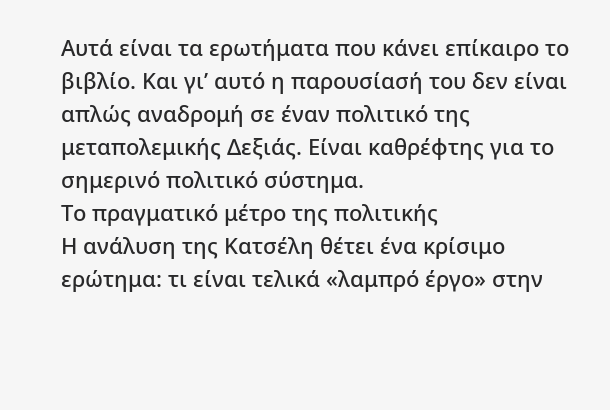Αυτά είναι τα ερωτήματα που κάνει επίκαιρο το βιβλίο. Και γι’ αυτό η παρουσίασή του δεν είναι απλώς αναδρομή σε έναν πολιτικό της μεταπολεμικής Δεξιάς. Είναι καθρέφτης για το σημερινό πολιτικό σύστημα.
Το πραγματικό μέτρο της πολιτικής
Η ανάλυση της Κατσέλη θέτει ένα κρίσιμο ερώτημα: τι είναι τελικά «λαμπρό έργο» στην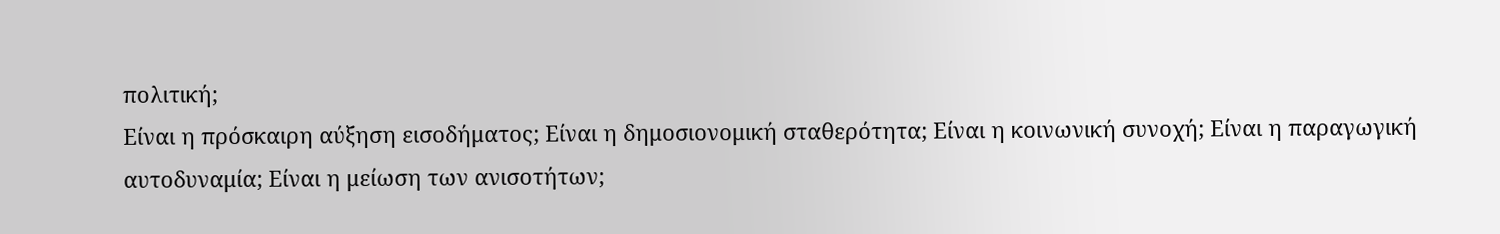πολιτική;
Είναι η πρόσκαιρη αύξηση εισοδήματος; Είναι η δημοσιονομική σταθερότητα; Είναι η κοινωνική συνοχή; Είναι η παραγωγική αυτοδυναμία; Είναι η μείωση των ανισοτήτων;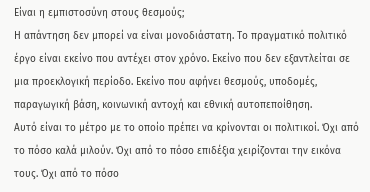Είναι η εμπιστοσύνη στους θεσμούς;
Η απάντηση δεν μπορεί να είναι μονοδιάστατη. Το πραγματικό πολιτικό έργο είναι εκείνο που αντέχει στον χρόνο. Εκείνο που δεν εξαντλείται σε μια προεκλογική περίοδο. Εκείνο που αφήνει θεσμούς, υποδομές, παραγωγική βάση, κοινωνική αντοχή και εθνική αυτοπεποίθηση.
Αυτό είναι το μέτρο με το οποίο πρέπει να κρίνονται οι πολιτικοί. Όχι από το πόσο καλά μιλούν. Όχι από το πόσο επιδέξια χειρίζονται την εικόνα τους. Όχι από το πόσο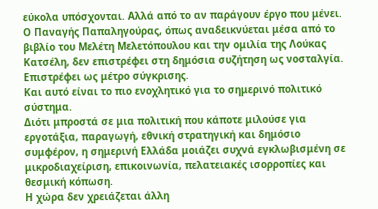εύκολα υπόσχονται. Αλλά από το αν παράγουν έργο που μένει.
Ο Παναγής Παπαληγούρας, όπως αναδεικνύεται μέσα από το βιβλίο του Μελέτη Μελετόπουλου και την ομιλία της Λούκας Κατσέλη, δεν επιστρέφει στη δημόσια συζήτηση ως νοσταλγία. Επιστρέφει ως μέτρο σύγκρισης.
Και αυτό είναι το πιο ενοχλητικό για το σημερινό πολιτικό σύστημα.
Διότι μπροστά σε μια πολιτική που κάποτε μιλούσε για εργοτάξια, παραγωγή, εθνική στρατηγική και δημόσιο συμφέρον, η σημερινή Ελλάδα μοιάζει συχνά εγκλωβισμένη σε μικροδιαχείριση, επικοινωνία, πελατειακές ισορροπίες και θεσμική κόπωση.
Η χώρα δεν χρειάζεται άλλη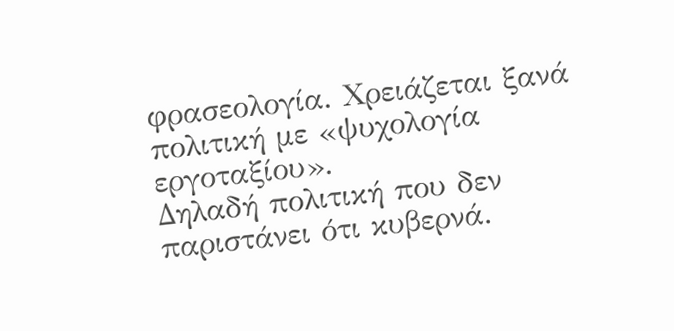φρασεολογία. Χρειάζεται ξανά πολιτική με «ψυχολογία εργοταξίου».
Δηλαδή πολιτική που δεν παριστάνει ότι κυβερνά.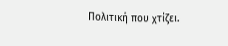Πολιτική που χτίζει.